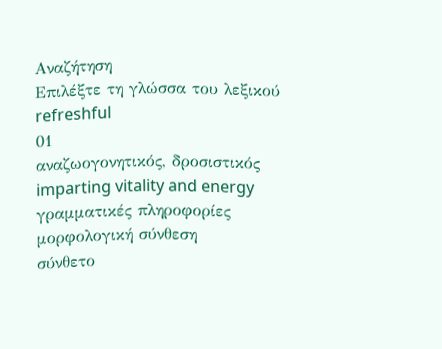Αναζήτηση
Επιλέξτε τη γλώσσα του λεξικού
refreshful
01
αναζωογονητικός, δροσιστικός
imparting vitality and energy
γραμματικές πληροφορίες
μορφολογική σύνθεση
σύνθετο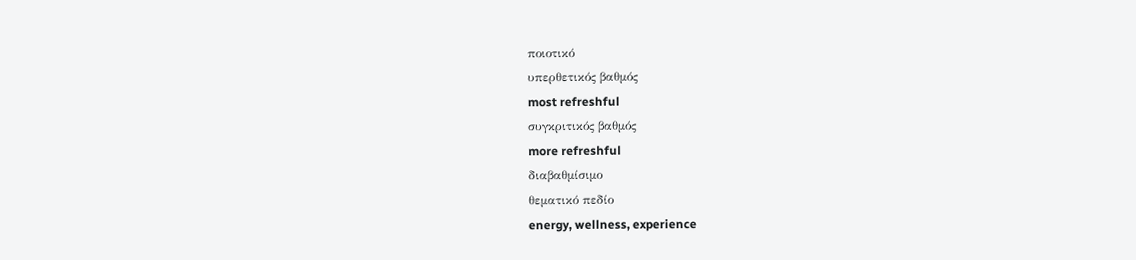ποιοτικό
υπερθετικός βαθμός
most refreshful
συγκριτικός βαθμός
more refreshful
διαβαθμίσιμο
θεματικό πεδίο
energy, wellness, experience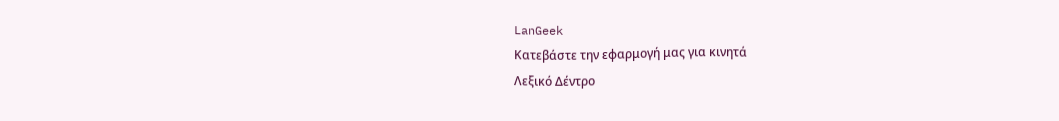LanGeek
Κατεβάστε την εφαρμογή μας για κινητά
Λεξικό Δέντρο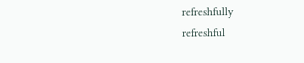refreshfully
refreshful